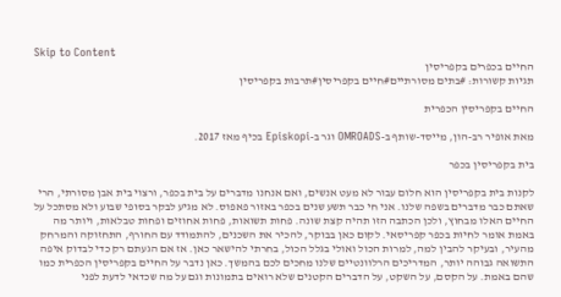Skip to Content
החיים בכפרים בקפריסין
תגיות קשורות: #בתים מסורתיים#חיים בקפריסין#תרבות בקפריסין

החיים בקפריסין הכפרית

מאת אופיר רב-הון, מייסד-שותף ב-OMROADS וגר ב-Episkopi בכיף מאז 2017.

בית בקפריסין בכפר

לקנות בית בקפריסין הוא חלום עבור לא מעט אנשים, ואם אנחנו מדברים על בית בכפר, ורצוי בית אבן מסורתי, הרי שאתם כבר מדברים בשפה שלנו. אני חי כבר תשע שנים בכפר באזור פאפוס. לא מגיע לבקר בסופי שבוע ולא מסתכל על החיים האלו מבחוץ, ולכן הכתבה הזו תהיה קצת שונה. פחות תשואות, פחות אחוזים ופחות טבלאות, ויותר מה באמת אומר לחיות בכפר קפריסאי. לקום כאן בבוקר, להכיר את השכנים, להתמודד עם החורף, התחזוקה והמרחק מהעיר, ובעיקר להבין למה, למרות הכול ואולי בגלל הכול, בחרתי להישאר כאן. אז אם הגעתם רק כדי לבדוק איפה התשואה גבוהה יותר, המדריכים הרלוונטיים שלנו מחכים לכם בהמשך. כאן נדבר על החיים בקפריסין הכפרית כמו שהם באמת. על הקסם, על השקט, על הדברים הקטנים שלא רואים בתמונות וגם על מה שכדאי לדעת לפני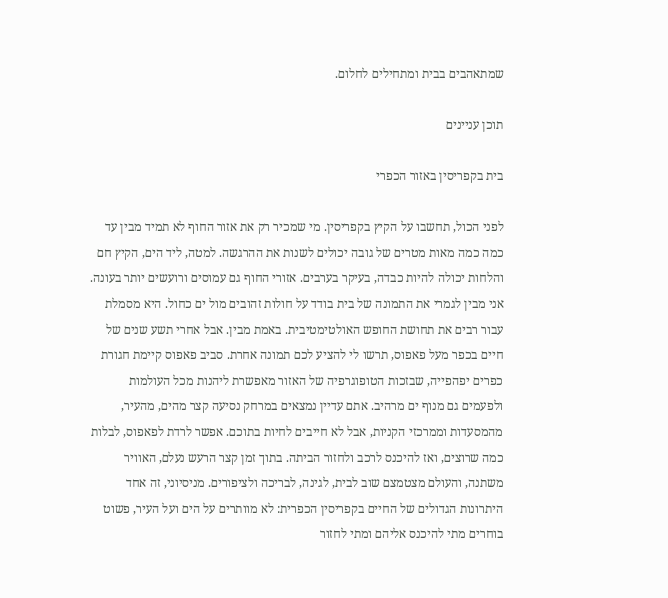שמתאהבים בבית ומתחילים לחלום.

תוכן עניינים

בית בקפריסין באזור הכפרי

לפני הכול, תחשבו על הקיץ בקפריסין. מי שמכיר רק את אזור החוף לא תמיד מבין עד כמה כמה מאות מטרים של גובה יכולים לשנות את ההרגשה. למטה, ליד הים, הקיץ חם והלחות יכולה להיות כבדה, בעיקר בערבים. אזורי החוף גם עמוסים ורועשים יותר בעונה. אני מבין לגמרי את התמונה של בית בודד על חולות זהובים מול ים כחול. היא מסמלת עבור רבים את תחושת החופש האולטימטיבית. באמת מבין. אבל אחרי תשע שנים של חיים בכפר מעל פאפוס, תרשו לי להציע לכם תמונה אחרת. סביב פאפוס קיימת חגורת כפרים יפהפייה, שבזכות הטופוגרפיה של האזור מאפשרת ליהנות מכל העולמות ולפעמים גם מנוף ים מרהיב. אתם עדיין נמצאים במרחק נסיעה קצר מהים, מהעיר, מהמסעדות וממרכזי הקניות, אבל לא חייבים לחיות בתוכם. אפשר לרדת לפאפוס, לבלות כמה שרוצים, ואז להיכנס לרכב ולחזור הביתה. בתוך זמן קצר הרעש נעלם, האוויר משתנה, והעולם מצטמצם שוב לבית, לגינה, לבריכה ולציפורים. מניסיוני, זה אחד היתרונות הגדולים של החיים בקפריסין הכפרית: לא מוותרים על הים ועל העיר, פשוט בוחרים מתי להיכנס אליהם ומתי לחזור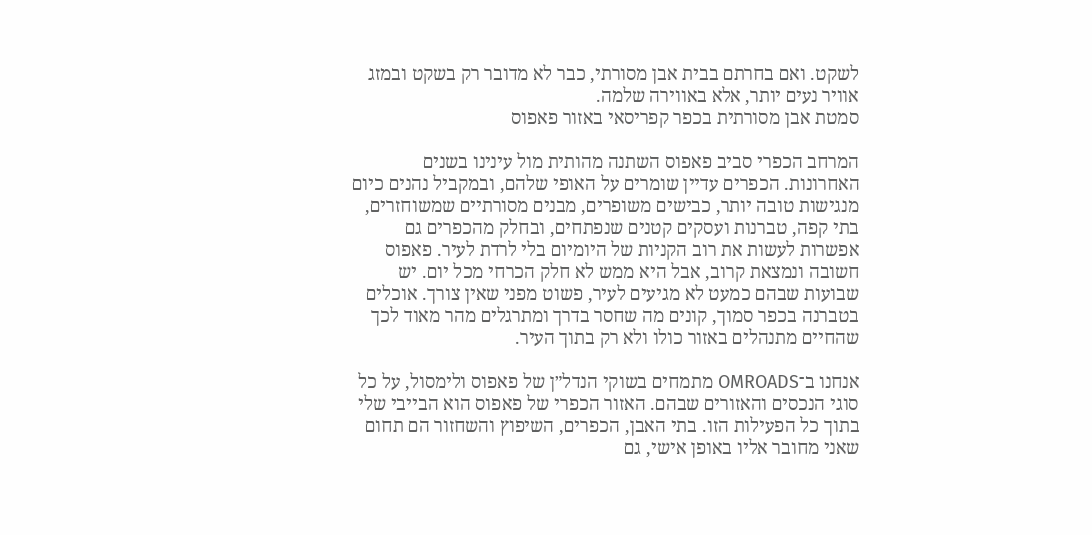לשקט. ואם בחרתם בבית אבן מסורתי, כבר לא מדובר רק בשקט ובמזג אוויר נעים יותר, אלא באווירה שלמה.
סמטת אבן מסורתית בכפר קפריסאי באזור פאפוס

המרחב הכפרי סביב פאפוס השתנה מהותית מול עינינו בשנים האחרונות. הכפרים עדיין שומרים על האופי שלהם, ובמקביל נהנים כיום מנגישות טובה יותר, כבישים משופרים, מבנים מסורתיים שמשוחזרים, בתי קפה, טברנות ועסקים קטנים שנפתחים, ובחלק מהכפרים גם אפשרות לעשות את רוב הקניות של היומיום בלי לרדת לעיר. פאפוס חשובה ונמצאת קרוב, אבל היא ממש לא חלק הכרחי מכל יום. יש שבועות שבהם כמעט לא מגיעים לעיר, פשוט מפני שאין צורך. אוכלים בטברנה בכפר סמוך, קונים מה שחסר בדרך ומתרגלים מהר מאוד לכך שהחיים מתנהלים באזור כולו ולא רק בתוך העיר.

אנחנו ב־OMROADS מתמחים בשוקי הנדל״ן של פאפוס ולימסול, על כל סוגי הנכסים והאזורים שבהם. האזור הכפרי של פאפוס הוא הבייבי שלי בתוך כל הפעילות הזו. בתי האבן, הכפרים, השיפוץ והשחזור הם תחום שאני מחובר אליו באופן אישי, גם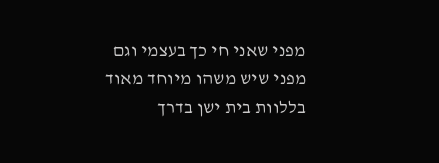מפני שאני חי כך בעצמי וגם מפני שיש משהו מיוחד מאוד בללוות בית ישן בדרך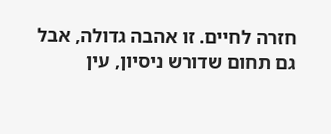חזרה לחיים. זו אהבה גדולה, אבל גם תחום שדורש ניסיון, עין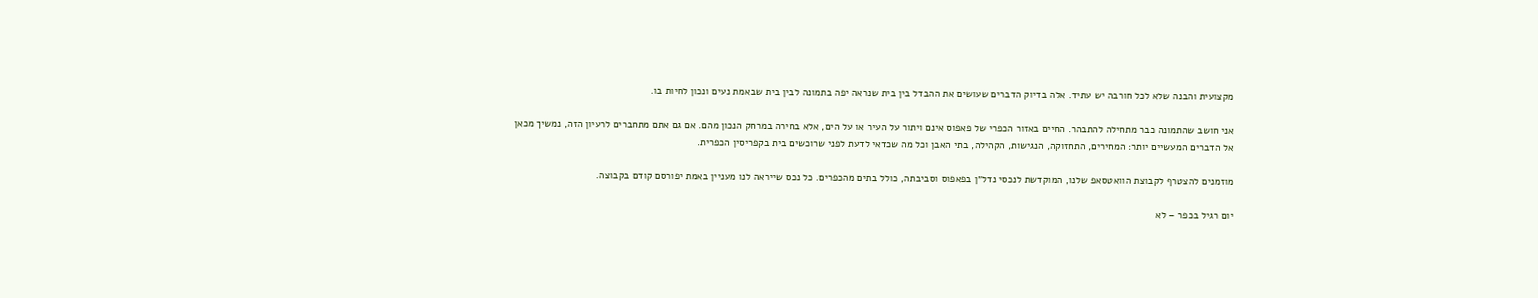מקצועית והבנה שלא לכל חורבה יש עתיד. אלה בדיוק הדברים שעושים את ההבדל בין בית שנראה יפה בתמונה לבין בית שבאמת נעים ונכון לחיות בו.

אני חושב שהתמונה כבר מתחילה להתבהר. החיים באזור הכפרי של פאפוס אינם ויתור על העיר או על הים, אלא בחירה במרחק הנכון מהם. אם גם אתם מתחברים לרעיון הזה, נמשיך מכאן אל הדברים המעשיים יותר: המחירים, התחזוקה, הנגישות, הקהילה, בתי האבן וכל מה שכדאי לדעת לפני שרוכשים בית בקפריסין הכפרית.

מוזמנים להצטרף לקבוצת הוואטסאפ שלנו, המוקדשת לנכסי נדל״ן בפאפוס וסביבתה, כולל בתים מהכפרים. כל נכס שייראה לנו מעניין באמת יפורסם קודם בקבוצה.

יום רגיל בכפר – לא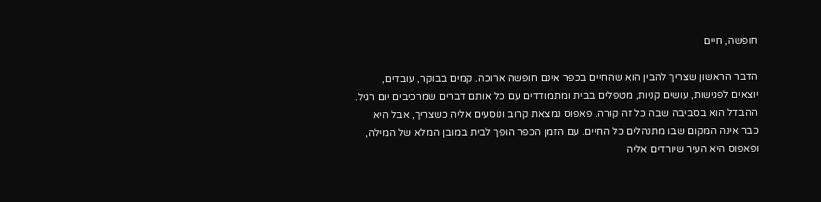חופשה, חיים

הדבר הראשון שצריך להבין הוא שהחיים בכפר אינם חופשה ארוכה. קמים בבוקר, עובדים, יוצאים לפגישות, עושים קניות, מטפלים בבית ומתמודדים עם כל אותם דברים שמרכיבים יום רגיל. ההבדל הוא בסביבה שבה כל זה קורה. פאפוס נמצאת קרוב ונוסעים אליה כשצריך, אבל היא כבר אינה המקום שבו מתנהלים כל החיים. עם הזמן הכפר הופך לבית במובן המלא של המילה, ופאפוס היא העיר שיורדים אליה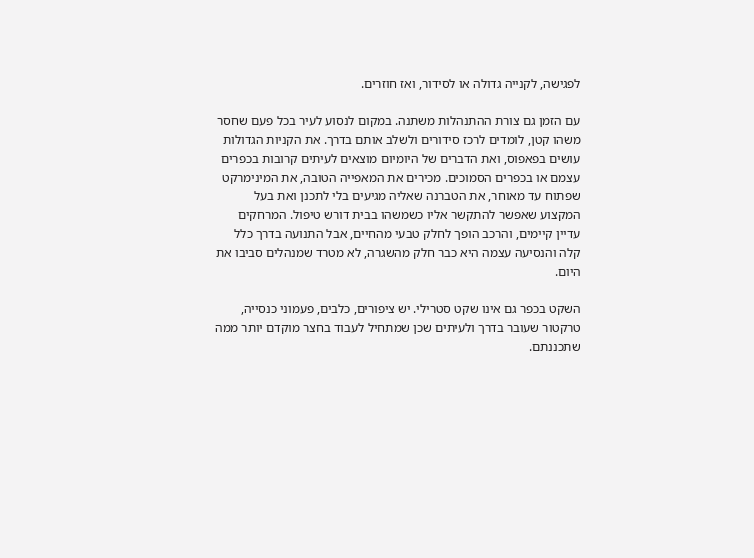לפגישה, לקנייה גדולה או לסידור, ואז חוזרים.

עם הזמן גם צורת ההתנהלות משתנה. במקום לנסוע לעיר בכל פעם שחסר משהו קטן, לומדים לרכז סידורים ולשלב אותם בדרך. את הקניות הגדולות עושים בפאפוס, ואת הדברים של היומיום מוצאים לעיתים קרובות בכפרים עצמם או בכפרים הסמוכים. מכירים את המאפייה הטובה, את המינימרקט שפתוח עד מאוחר, את הטברנה שאליה מגיעים בלי לתכנן ואת בעל המקצוע שאפשר להתקשר אליו כשמשהו בבית דורש טיפול. המרחקים עדיין קיימים, והרכב הופך לחלק טבעי מהחיים, אבל התנועה בדרך כלל קלה והנסיעה עצמה היא כבר חלק מהשגרה, לא מטרד שמנהלים סביבו את היום.

השקט בכפר גם אינו שקט סטרילי. יש ציפורים, כלבים, פעמוני כנסייה, טרקטור שעובר בדרך ולעיתים שכן שמתחיל לעבוד בחצר מוקדם יותר ממה שתכננתם.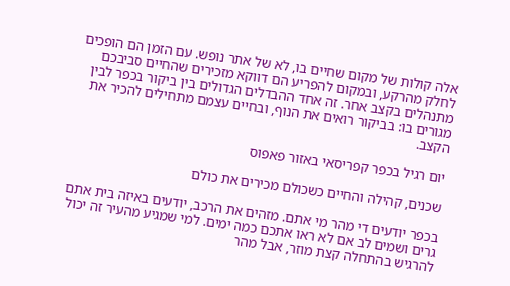אלה קולות של מקום שחיים בו, לא של אתר נופש. עם הזמן הם הופכים לחלק מהרקע, ובמקום להפריע הם דווקא מזכירים שהחיים סביבכם מתנהלים בקצב אחר. זה אחד ההבדלים הגדולים בין ביקור בכפר לבין מגורים בו: בביקור רואים את הנוף, ובחיים עצמם מתחילים להכיר את הקצב.

יום רגיל בכפר קפריסאי באזור פאפוס

שכנים, קהילה והחיים כשכולם מכירים את כולם

בכפר יודעים די מהר מי אתם. מזהים את הרכב, יודעים באיזה בית אתם גרים ושמים לב אם לא ראו אתכם כמה ימים. למי שמגיע מהעיר זה יכול להרגיש בהתחלה קצת מוזר, אבל מהר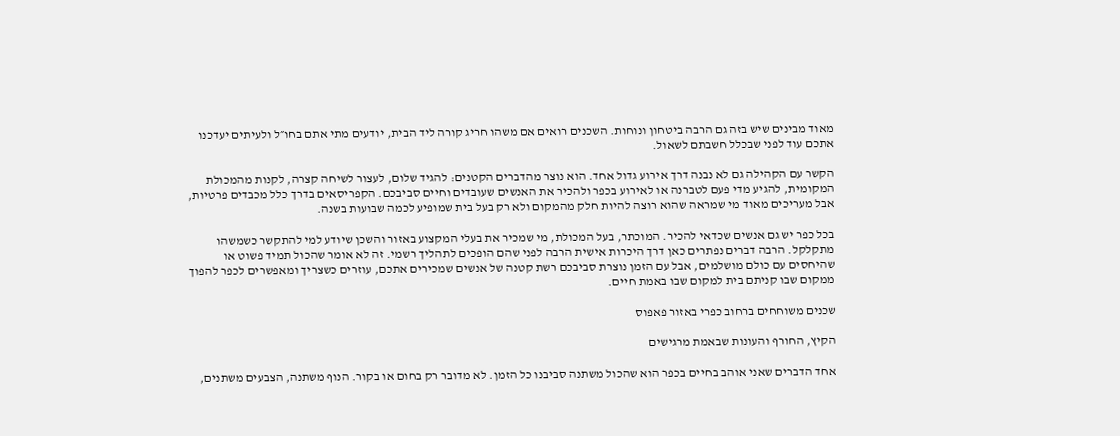מאוד מבינים שיש בזה גם הרבה ביטחון ונוחות. השכנים רואים אם משהו חריג קורה ליד הבית, יודעים מתי אתם בחו״ל ולעיתים יעדכנו אתכם עוד לפני שבכלל חשבתם לשאול.

הקשר עם הקהילה גם לא נבנה דרך אירוע גדול אחד. הוא נוצר מהדברים הקטנים: להגיד שלום, לעצור לשיחה קצרה, לקנות מהמכולת המקומית, להגיע מדי פעם לטברנה או לאירוע בכפר ולהכיר את האנשים שעובדים וחיים סביבכם. הקפריסאים בדרך כלל מכבדים פרטיות, אבל מעריכים מאוד מי שמראה שהוא רוצה להיות חלק מהמקום ולא רק בעל בית שמופיע לכמה שבועות בשנה.

בכל כפר יש גם אנשים שכדאי להכיר. המוכתר, בעל המכולת, מי שמכיר את בעלי המקצוע באזור והשכן שיודע למי להתקשר כשמשהו מתקלקל. הרבה דברים נפתרים כאן דרך היכרות אישית הרבה לפני שהם הופכים לתהליך רשמי. זה לא אומר שהכול תמיד פשוט או שהיחסים עם כולם מושלמים, אבל עם הזמן נוצרת סביבכם רשת קטנה של אנשים שמכירים אתכם, עוזרים כשצריך ומאפשרים לכפר להפוך ממקום שבו קניתם בית למקום שבו באמת חיים.

שכנים משוחחים ברחוב כפרי באזור פאפוס

הקיץ, החורף והעונות שבאמת מרגישים

אחד הדברים שאני אוהב בחיים בכפר הוא שהכול משתנה סביבנו כל הזמן. לא מדובר רק בחום או בקור. הנוף משתנה, הצבעים משתנים,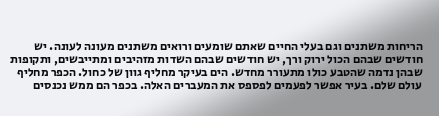הריחות משתנים וגם בעלי החיים שאתם שומעים ורואים משתנים מעונה לעונה. יש חודשים שבהם הכול ירוק ורך, יש חודשים שבהם השדות מזהיבים ומתייבשים, ותקופות שבהן נדמה שהטבע כולו מתעורר מחדש. הים בעיקר מחליף גוון של כחול. הכפר מחליף עולם שלם. בעיר אפשר לפעמים לפספס את המעברים האלה. בכפר הם ממש נכנסים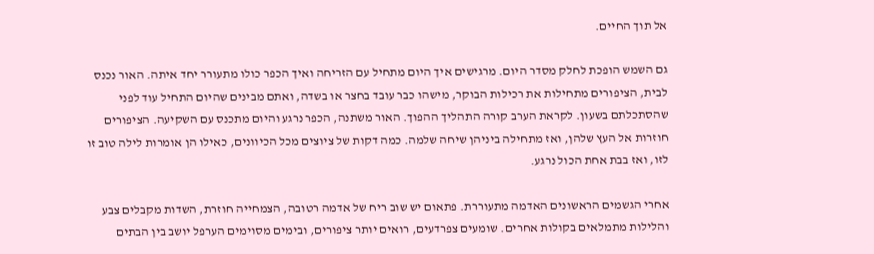אל תוך החיים.

גם השמש הופכת לחלק מסדר היום. מרגישים איך היום מתחיל עם הזריחה ואיך הכפר כולו מתעורר יחד איתה. האור נכנס לבית, הציפורים מתחילות את רכילות הבוקר, מישהו כבר עובד בחצר או בשדה, ואתם מבינים שהיום התחיל עוד לפני שהסתכלתם בשעון. לקראת הערב קורה התהליך ההפוך. האור משתנה, הכפר נרגע והיום מתכנס עם השקיעה. הציפורים חוזרות אל העץ שלהן, ואז מתחילה ביניהן שיחה שלמה. כמה דקות של ציוצים מכל הכיוונים, כאילו הן אומרות לילה טוב זו לזו, ואז בבת אחת הכול נרגע.

אחרי הגשמים הראשונים האדמה מתעוררת. פתאום יש שוב ריח של אדמה רטובה, הצמחייה חוזרת, השדות מקבלים צבע והלילות מתמלאים בקולות אחרים. שומעים צפרדעים, רואים יותר ציפורים, ובימים מסוימים הערפל יושב בין הבתים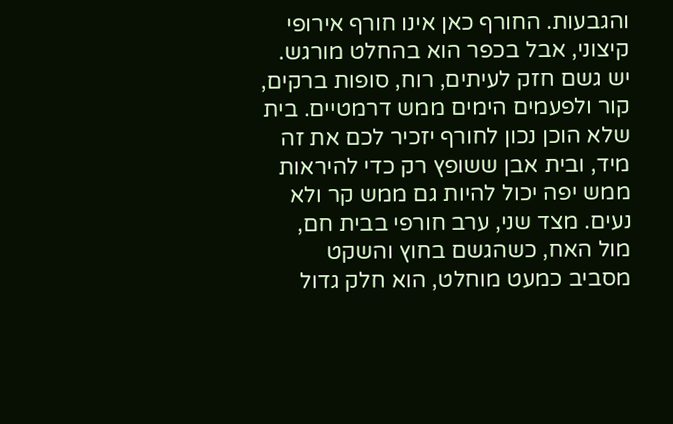והגבעות. החורף כאן אינו חורף אירופי קיצוני, אבל בכפר הוא בהחלט מורגש. יש גשם חזק לעיתים, רוח, סופות ברקים, קור ולפעמים הימים ממש דרמטיים. בית שלא הוכן נכון לחורף יזכיר לכם את זה מיד, ובית אבן ששופץ רק כדי להיראות ממש יפה יכול להיות גם ממש קר ולא נעים. מצד שני, ערב חורפי בבית חם, מול האח, כשהגשם בחוץ והשקט מסביב כמעט מוחלט, הוא חלק גדול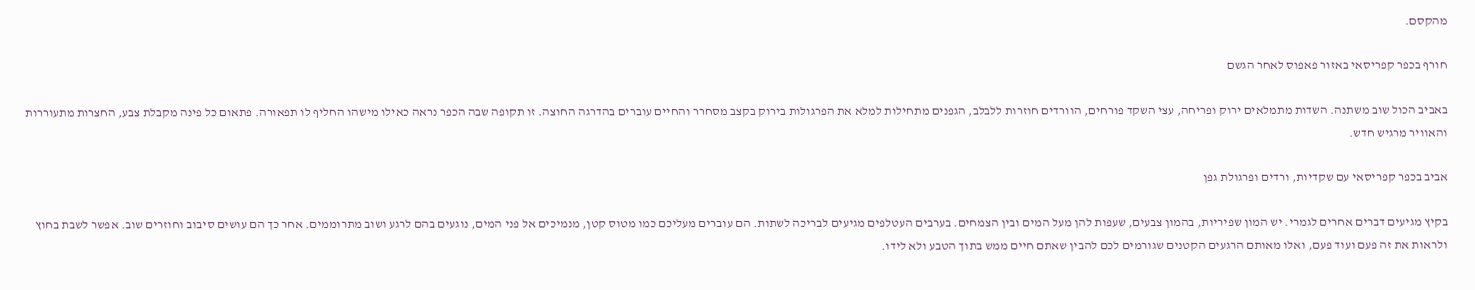מהקסם.

חורף בכפר קפריסאי באזור פאפוס לאחר הגשם

באביב הכול שוב משתנה. השדות מתמלאים ירוק ופריחה, עצי השקד פורחים, הוורדים חוזרות ללבלב, הגפנים מתחילות למלא את הפרגולות בירוק בקצב מסחרר והחיים עוברים בהדרגה החוצה. זו תקופה שבה הכפר נראה כאילו מישהו החליף לו תפאורה. פתאום כל פינה מקבלת צבע, החצרות מתעוררות והאוויר מרגיש חדש.

אביב בכפר קפריסאי עם שקדיות, ורדים ופרגולת גפן

בקיץ מגיעים דברים אחרים לגמרי. יש המון שפיריות, בהמון צבעים, שעפות להן מעל המים ובין הצמחים. בערבים העטלפים מגיעים לבריכה לשתות. הם עוברים מעליכם כמו מטוס קטן, מנמיכים אל פני המים, נוגעים בהם לרגע ושוב מתרוממים. אחר כך הם עושים סיבוב וחוזרים שוב. אפשר לשבת בחוץ ולראות את זה פעם ועוד פעם, ואלו מאותם הרגעים הקטנים שגורמים לכם להבין שאתם חיים ממש בתוך הטבע ולא לידו.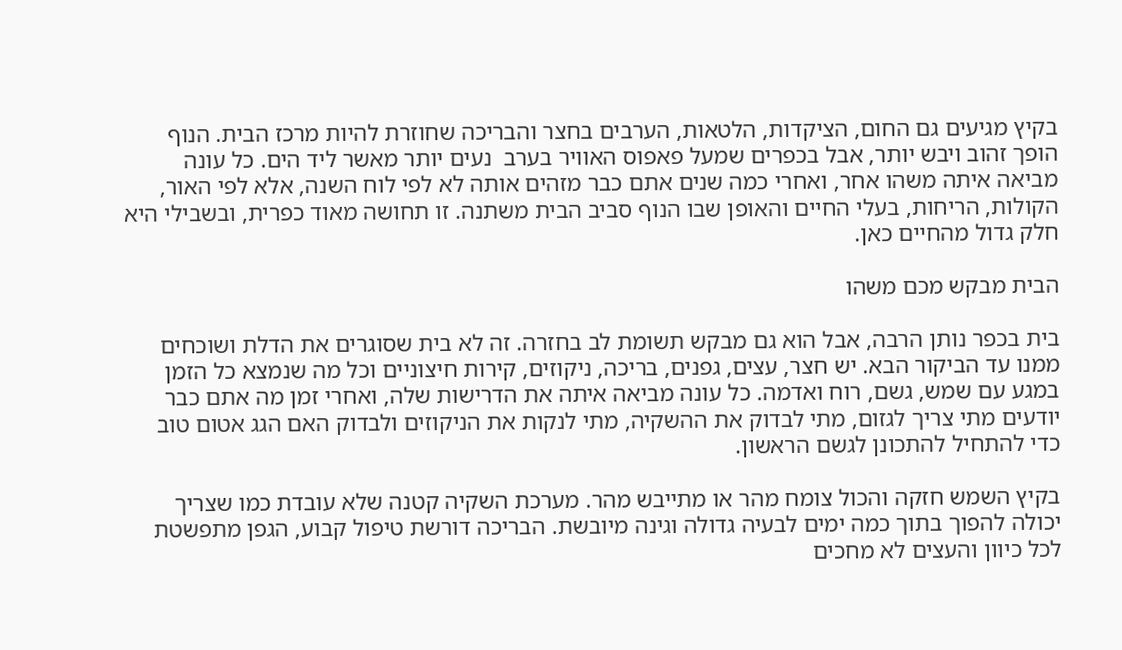בקיץ מגיעים גם החום, הציקדות, הלטאות, הערבים בחצר והבריכה שחוזרת להיות מרכז הבית. הנוף הופך זהוב ויבש יותר, אבל בכפרים שמעל פאפוס האוויר בערב  נעים יותר מאשר ליד הים. כל עונה מביאה איתה משהו אחר, ואחרי כמה שנים אתם כבר מזהים אותה לא לפי לוח השנה, אלא לפי האור, הקולות, הריחות, בעלי החיים והאופן שבו הנוף סביב הבית משתנה. זו תחושה מאוד כפרית, ובשבילי היא חלק גדול מהחיים כאן.

הבית מבקש מכם משהו

בית בכפר נותן הרבה, אבל הוא גם מבקש תשומת לב בחזרה. זה לא בית שסוגרים את הדלת ושוכחים ממנו עד הביקור הבא. יש חצר, עצים, גפנים, בריכה, ניקוזים, קירות חיצוניים וכל מה שנמצא כל הזמן במגע עם שמש, גשם, רוח ואדמה. כל עונה מביאה איתה את הדרישות שלה, ואחרי זמן מה אתם כבר יודעים מתי צריך לגזום, מתי לבדוק את ההשקיה, מתי לנקות את הניקוזים ולבדוק האם הגג אטום טוב כדי להתחיל להתכונן לגשם הראשון.

בקיץ השמש חזקה והכול צומח מהר או מתייבש מהר. מערכת השקיה קטנה שלא עובדת כמו שצריך יכולה להפוך בתוך כמה ימים לבעיה גדולה וגינה מיובשת. הבריכה דורשת טיפול קבוע, הגפן מתפשטת לכל כיוון והעצים לא מחכים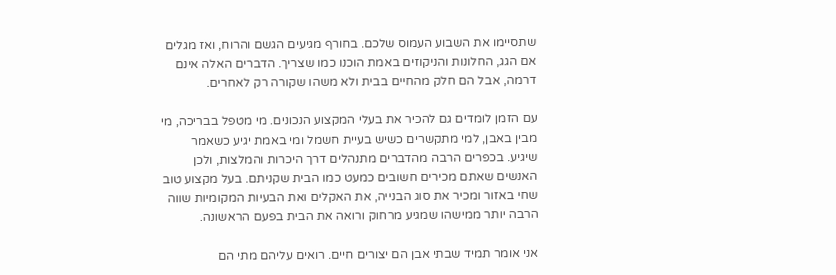שתסיימו את השבוע העמוס שלכם. בחורף מגיעים הגשם והרוח, ואז מגלים אם הגג, החלונות והניקוזים באמת הוכנו כמו שצריך. הדברים האלה אינם דרמה, אבל הם חלק מהחיים בבית ולא משהו שקורה רק לאחרים.

עם הזמן לומדים גם להכיר את בעלי המקצוע הנכונים. מי מטפל בבריכה, מי מבין באבן, למי מתקשרים כשיש בעיית חשמל ומי באמת יגיע כשאמר שיגיע. בכפרים הרבה מהדברים מתנהלים דרך היכרות והמלצות, ולכן האנשים שאתם מכירים חשובים כמעט כמו הבית שקניתם. בעל מקצוע טוב שחי באזור ומכיר את סוג הבנייה, את האקלים ואת הבעיות המקומיות שווה הרבה יותר ממישהו שמגיע מרחוק ורואה את הבית בפעם הראשונה.

אני אומר תמיד שבתי אבן הם יצורים חיים. רואים עליהם מתי הם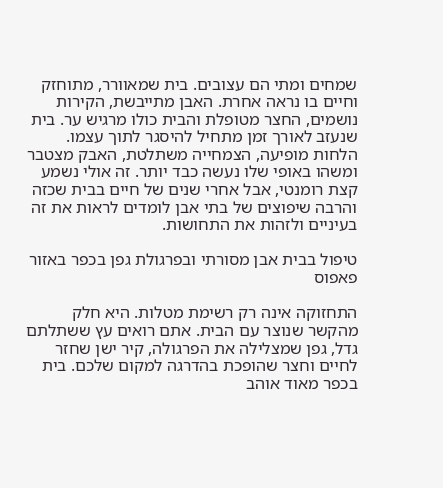שמחים ומתי הם עצובים. בית שמאוורר, מתוחזק וחיים בו נראה אחרת. האבן מתייבשת, הקירות נושמים, החצר מטופלת והבית כולו מרגיש ער. בית שנעזב לאורך זמן מתחיל להיסגר לתוך עצמו. הלחות מופיעה, הצמחייה משתלטת, האבק מצטבר ומשהו באופי שלו נעשה כבד יותר. זה אולי נשמע קצת רומנטי, אבל אחרי שנים של חיים בבית שכזה והרבה שיפוצים של בתי אבן לומדים לראות את זה בעיניים ולזהות את התחושות.

טיפול בבית אבן מסורתי ובפרגולת גפן בכפר באזור פאפוס

התחזוקה אינה רק רשימת מטלות. היא חלק מהקשר שנוצר עם הבית. אתם רואים עץ ששתלתם גדל, גפן שמצלילה את הפרגולה, קיר ישן שחזר לחיים וחצר שהופכת בהדרגה למקום שלכם. בית בכפר מאוד אוהב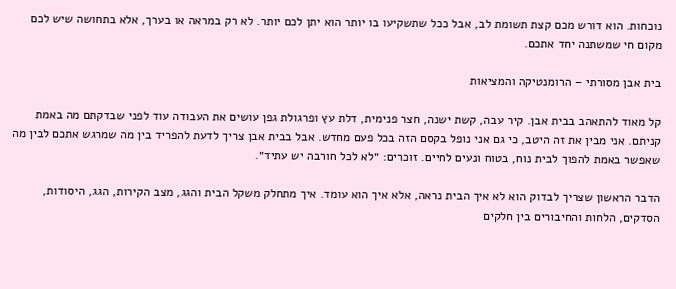נוכחות. הוא דורש מכם קצת תשומת לב, אבל ככל שתשקיעו בו יותר הוא יתן לכם יותר. לא רק במראה או בערך, אלא בתחושה שיש לכם מקום חי שמשתנה יחד אתכם.

בית אבן מסורתי – הרומנטיקה והמציאות

קל מאוד להתאהב בבית אבן. קיר עבה, קשת ישנה, חצר פנימית, דלת עץ ופרגולת גפן עושים את העבודה עוד לפני שבדקתם מה באמת קניתם. אני מבין את זה היטב, כי גם אני נופל בקסם הזה בכל פעם מחדש. אבל בבית אבן צריך לדעת להפריד בין מה שמרגש אתכם לבין מה שאפשר באמת להפוך לבית נוח, בטוח ונעים לחיים. זוכרים: ״לא לכל חורבה יש עתיד״.

הדבר הראשון שצריך לבדוק הוא לא איך הבית נראה, אלא איך הוא עומד. איך מתחלק משקל הבית והגג, מצב הקירות, הגג, היסודות, הסדקים, הלחות והחיבורים בין חלקים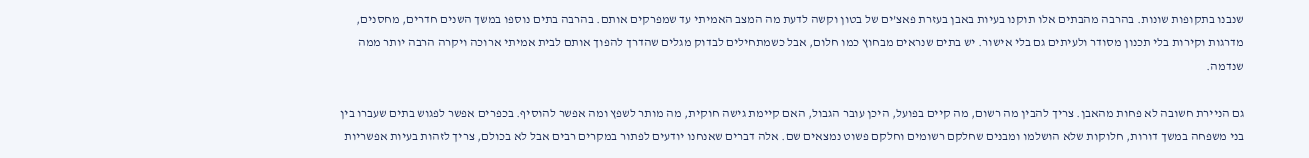שנבנו בתקופות שונות. בהרבה מהבתים אלו תוקנו בעיות באבן בעזרת פאצ’ים של בטון וקשה לדעת מה המצב האמיתי עד שמפרקים אותם. בהרבה בתים נוספו במשך השנים חדרים, מחסנים, מדרגות וקירות בלי תכנון מסודר ולעיתים גם בלי אישור. יש בתים שנראים מבחוץ כמו חלום, אבל כשמתחילים לבדוק מגלים שהדרך להפוך אותם לבית אמיתי ארוכה ויקרה הרבה יותר ממה שנדמה.

גם הניירת חשובה לא פחות מהאבן. צריך להבין מה רשום, מה קיים בפועל, היכן עובר הגבול, האם קיימת גישה חוקית, מה מותר לשפץ ומה אפשר להוסיף. בכפרים אפשר לפגוש בתים שעברו בין בני משפחה במשך דורות, חלוקות שלא הושלמו ומבנים שחלקם רשומים וחלקם פשוט נמצאים שם. אלה דברים שאנחנו יודעים לפתור במקרים רבים אבל לא בכולם, צריך לזהות בעיות אפשריות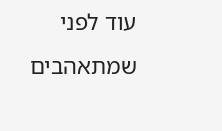עוד לפני שמתאהבים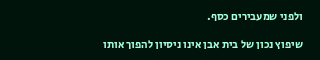ולפני שמעבירים כסף.

שיפוץ נכון של בית אבן אינו ניסיון להפוך אותו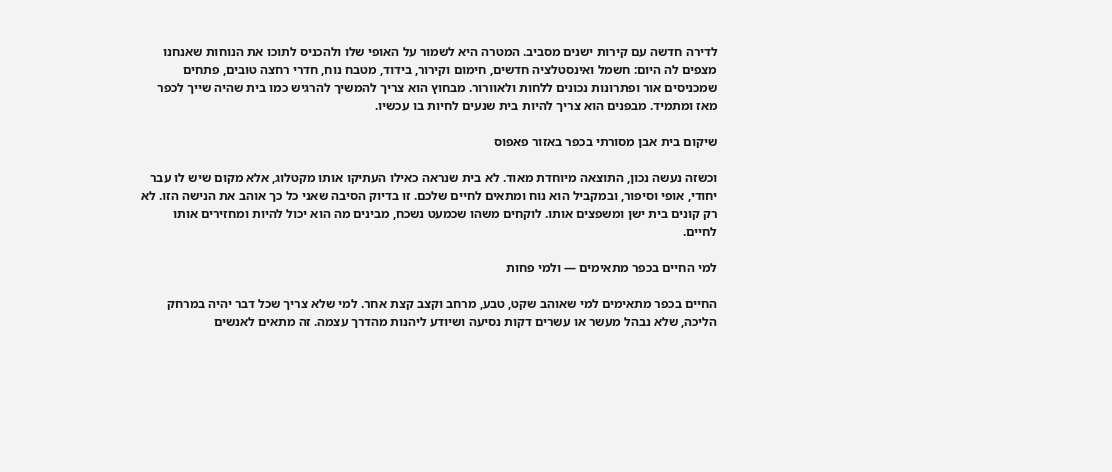לדירה חדשה עם קירות ישנים מסביב. המטרה היא לשמור על האופי שלו ולהכניס לתוכו את הנוחות שאנחנו מצפים לה היום: חשמל ואינסטלציה חדשים, חימום וקירור, בידוד, מטבח נוח, חדרי רחצה טובים, פתחים שמכניסים אור ופתרונות נכונים ללחות ולאוורור. מבחוץ הוא צריך להמשיך להרגיש כמו בית שהיה שייך לכפר מאז ומתמיד. מבפנים הוא צריך להיות בית שנעים לחיות בו עכשיו.

שיקום בית אבן מסורתי בכפר באזור פאפוס

וכשזה נעשה נכון, התוצאה מיוחדת מאוד. לא בית שנראה כאילו העתיקו אותו מקטלוג, אלא מקום שיש לו עבר יחודי, אופי וסיפור, ובמקביל הוא נוח ומתאים לחיים שלכם. זו בדיוק הסיבה שאני כל כך אוהב את הנישה הזו. לא רק קונים בית ישן ומשפצים אותו. לוקחים משהו שכמעט נשכח, מבינים מה הוא יכול להיות ומחזירים אותו לחיים.

למי החיים בכפר מתאימים — ולמי פחות

החיים בכפר מתאימים למי שאוהב שקט, טבע, מרחב וקצב קצת אחר. למי שלא צריך שכל דבר יהיה במרחק הליכה, שלא נבהל מעשר או עשרים דקות נסיעה ושיודע ליהנות מהדרך עצמה. זה מתאים לאנשים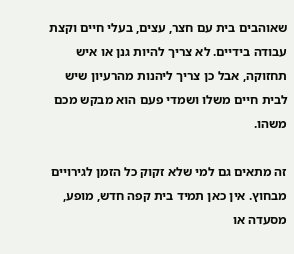שאוהבים בית עם חצר, עצים, בעלי חיים וקצת עבודה בידיים. לא צריך להיות גנן או איש תחזוקה, אבל כן צריך ליהנות מהרעיון שיש לבית חיים משלו ושמדי פעם הוא מבקש מכם משהו.

זה מתאים גם למי שלא זקוק כל הזמן לגירויים מבחוץ. אין כאן תמיד בית קפה חדש, מופע, מסעדה או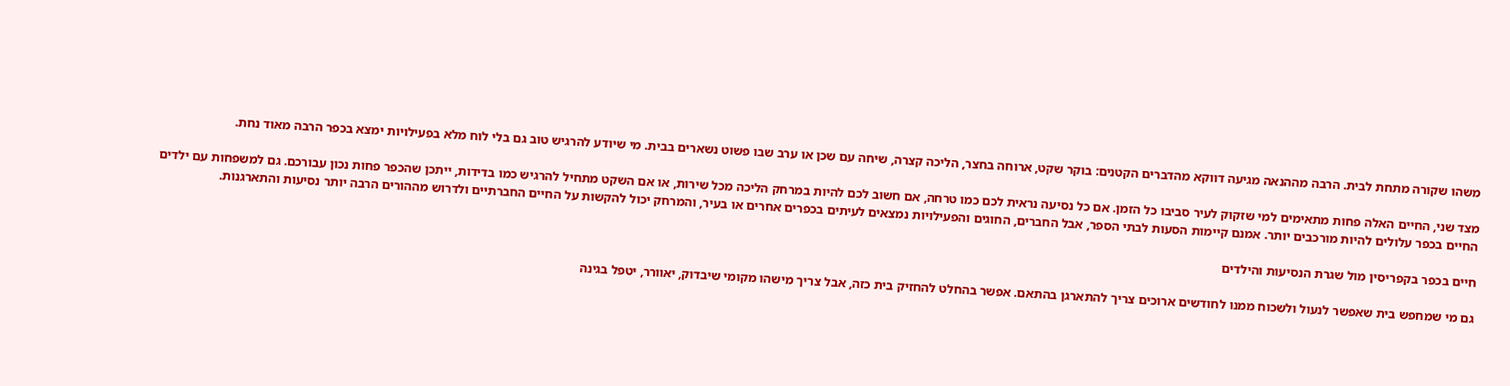משהו שקורה מתחת לבית. הרבה מההנאה מגיעה דווקא מהדברים הקטנים: בוקר שקט, ארוחה בחצר, הליכה קצרה, שיחה עם שכן או ערב שבו פשוט נשארים בבית. מי שיודע להרגיש טוב גם בלי לוח מלא בפעילויות ימצא בכפר הרבה מאוד נחת.

מצד שני, החיים האלה פחות מתאימים למי שזקוק לעיר סביבו כל הזמן. אם כל נסיעה נראית לכם כמו טרחה, אם חשוב לכם להיות במרחק הליכה מכל שירות, או אם השקט מתחיל להרגיש כמו בדידות, ייתכן שהכפר פחות נכון עבורכם. גם למשפחות עם ילדים החיים בכפר עלולים להיות מורכבים יותר. אמנם קיימות הסעות לבתי הספר, אבל החברים, החוגים והפעילויות נמצאים לעיתים בכפרים אחרים או בעיר, והמרחק יכול להקשות על החיים החברתיים ולדרוש מההורים הרבה יותר נסיעות והתארגנות.

חיים בכפר בקפריסין מול שגרת הנסיעות והילדים

גם מי שמחפש בית שאפשר לנעול ולשכוח ממנו לחודשים ארוכים צריך להתארגן בהתאם. אפשר בהחלט להחזיק בית כזה, אבל צריך מישהו מקומי שיבדוק, יאוורר, יטפל בגינה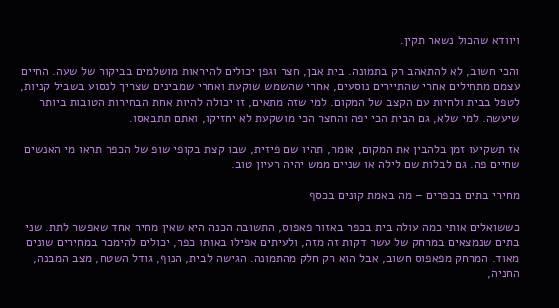ויוודא שהכול נשאר תקין.

והכי חשוב, לא להתאהב רק בתמונה. בית אבן, חצר וגפן יכולים להיראות מושלמים בביקור של שעה. החיים עצמם מתחילים אחרי שהתיירים נוסעים, אחרי שהשמש שוקעת ואחרי שמבינים שצריך לנסוע בשביל קניות, לטפל בבית ולחיות עם הקצב של המקום. למי שזה מתאים, זו יכולה להיות אחת הבחירות הטובות ביותר שיעשה. למי שלא, גם הבית הכי יפה והחצר הכי מושקעת לא יחזיקו, ואתם תתבאסו.

אז תשקיעו זמן בלהבין את המקום, אומר, תהיו שם פיזית, שבו קצת בקופי שופ של הכפר תראו מי האנשים שחיים פה. גם לבלות שם לילה או שניים ממש יהיה רעיון טוב.

מחירי בתים בכפרים – מה באמת קונים בכסף

כששואלים אותי כמה עולה בית בכפר באזור פאפוס, התשובה הכנה היא שאין מחיר אחד שאפשר לתת. שני בתים שנמצאים במרחק של עשר דקות זה מזה, ולעיתים אפילו באותו כפר, יכולים להימכר במחירים שונים מאוד. המרחק מפאפוס חשוב, אבל הוא רק חלק מהתמונה. הגישה לבית, הנוף, גודל השטח, מצב המבנה, החניה,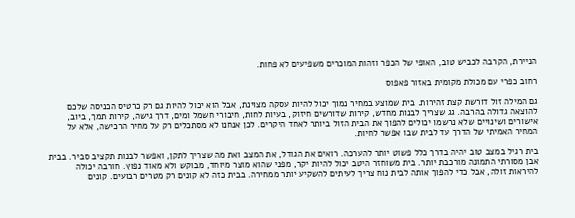הניירת, הקרבה לכביש טוב, האופי של הכפר וזהות המוכרים משפיעים לא פחות.

רחוב כפרי עם מכולת מקומית באזור פאפוס

גם המילה זול דורשת קצת זהירות. בית שמוצע במחיר נמוך יכול להיות עסקה מצוינת, אבל הוא יכול להיות גם רק כרטיס הכניסה שלכם להוצאה גדולה בהרבה. גג שצריך לבנות מחדש, קירות שדורשים חיזוק, בעיות לחות, חיבורי חשמל ומים, דרך גישה, קירות תמך, ביוב, אישורים ושינויים שלא נרשמו יכולים להפוך את הבית הזול ביותר לאחד היקרים. לכן אנחנו לא מסתכלים רק על מחיר הרכישה, אלא על המחיר האמיתי של הדרך עד לבית שבו אפשר לחיות.

בית רגיל במצב טוב יהיה בדרך כלל פשוט יותר להערכה. רואים את הגודל, את המצב ואת מה שצריך לתקן, ואפשר לבנות תקציב סביר. בבית אבן מסורתי התמונה מורכבת יותר. בית משוחזר היטב יכול להיות יקר, מפני שהוא מוצר מיוחד, מבוקש ולא מאוד נפוץ. חורבה יכולה להיראות זולה, אבל כדי להפוך אותה לבית נוח צריך לעיתים להשקיע יותר ממחירה. בבית כזה לא קונים רק מטרים רבועים. קונים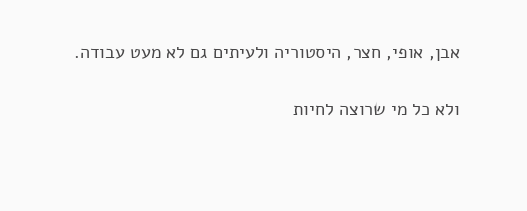אבן, אופי, חצר, היסטוריה ולעיתים גם לא מעט עבודה.

ולא כל מי שרוצה לחיות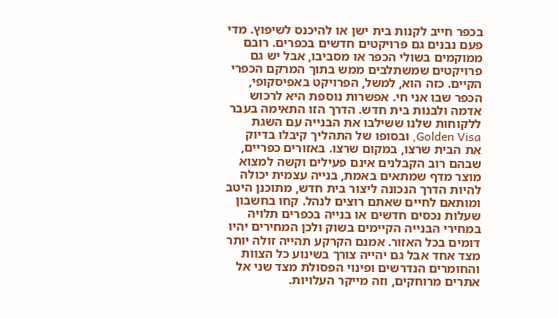בכפר חייב לקנות בית ישן או להיכנס לשיפוץ. מדי פעם נבנים גם פרויקטים חדשים בכפרים. רובם ממוקמים בשולי הכפר או מסביבו, אבל יש גם פרויקטים שמשתלבים ממש בתוך המרקם הכפרי הקיים. כזה הוא, למשל, הפרויקט באפיסקופי, הכפר שבו אני חי. אפשרות נוספת היא לרכוש אדמה ולבנות בית חדש. הדרך הזו התאימה בעבר ללקוחות שלנו ששילבו את הבנייה עם השגת Golden Visa, ובסופו של התהליך קיבלו בדיוק את הבית שרצו, במקום שרצו. באזורים כפריים, שבהם רוב הקבלנים אינם פעילים וקשה למצוא מוצר מדף שמתאים באמת, בנייה עצמית יכולה להיות הדרך הנכונה ליצור בית חדש, מתוכנן היטב ומותאם לחיים שאתם רוצים לנהל. קחו בחשבון שעלות נכסים חדשים או בנייה בכפרים תלויה במחירי הבנייה הקיימים בשוק ולכן המחירים יהיו דומים בכל האזור. אמנם הקרקע תהייה זולה יותר מצד אחד אבל גם יהייה צורך בשינוע כל הצוות והחומרים הנדרשים ופינוי הפסולת מצד שני אל אתרים מרוחקים, וזה מייקר העלויות.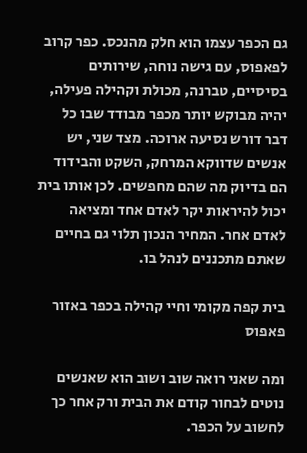גם הכפר עצמו הוא חלק מהנכס. כפר קרוב לפאפוס, עם גישה נוחה, שירותים בסיסיים, טברנה, מכולת וקהילה פעילה, יהיה מבוקש יותר מכפר מבודד שבו כל דבר דורש נסיעה ארוכה. מצד שני, יש אנשים שדווקא המרחק, השקט והבידוד הם בדיוק מה שהם מחפשים. לכן אותו בית יכול להיראות יקר לאדם אחד ומציאה לאדם אחר. המחיר הנכון תלוי גם בחיים שאתם מתכננים לנהל בו.

בית קפה מקומי וחיי קהילה בכפר באזור פאפוס

ומה שאני רואה שוב ושוב הוא שאנשים נוטים לבחור קודם את הבית ורק אחר כך לחשוב על הכפר.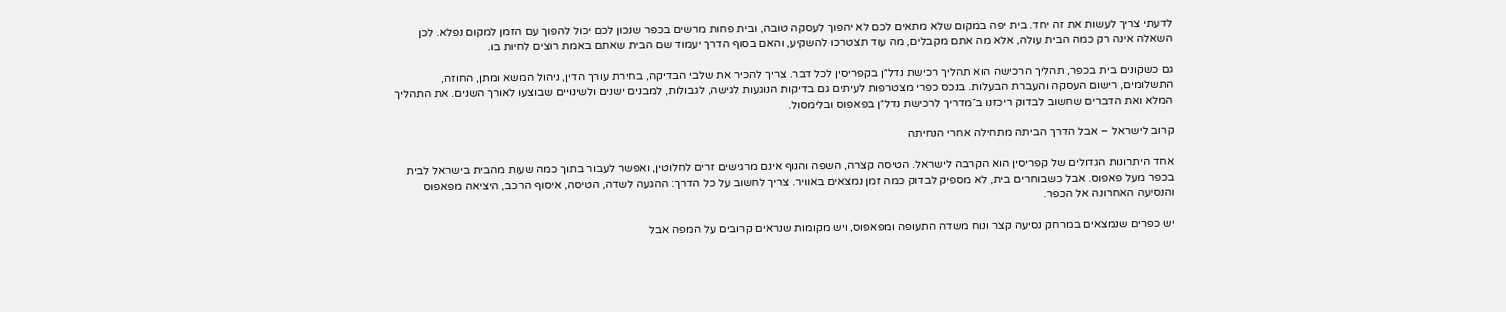לדעתי צריך לעשות את זה יחד. בית יפה במקום שלא מתאים לכם לא יהפוך לעסקה טובה, ובית פחות מרשים בכפר שנכון לכם יכול להפוך עם הזמן למקום נפלא. לכן השאלה אינה רק כמה הבית עולה, אלא מה אתם מקבלים, מה עוד תצטרכו להשקיע, והאם בסוף הדרך יעמוד שם הבית שאתם באמת רוצים לחיות בו.

גם כשקונים בית בכפר, תהליך הרכישה הוא תהליך רכישת נדל״ן בקפריסין לכל דבר. צריך להכיר את שלבי הבדיקה, בחירת עורך הדין, ניהול המשא ומתן, החוזה, התשלומים, רישום העסקה והעברת הבעלות. בנכס כפרי מצטרפות לעיתים גם בדיקות הנוגעות לגישה, לגבולות, למבנים ישנים ולשינויים שבוצעו לאורך השנים. את התהליך המלא ואת הדברים שחשוב לבדוק ריכזנו ב־מדריך לרכישת נדל״ן בפאפוס ובלימסול.

קרוב לישראל – אבל הדרך הביתה מתחילה אחרי הנחיתה

אחד היתרונות הגדולים של קפריסין הוא הקרבה לישראל. הטיסה קצרה, השפה והנוף אינם מרגישים זרים לחלוטין, ואפשר לעבור בתוך כמה שעות מהבית בישראל לבית בכפר מעל פאפוס. אבל כשבוחרים בית, לא מספיק לבדוק כמה זמן נמצאים באוויר. צריך לחשוב על כל הדרך: ההגעה לשדה, הטיסה, איסוף הרכב, היציאה מפאפוס והנסיעה האחרונה אל הכפר.

יש כפרים שנמצאים במרחק נסיעה קצר ונוח משדה התעופה ומפאפוס, ויש מקומות שנראים קרובים על המפה אבל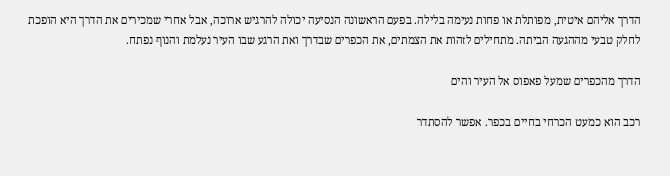הדרך אליהם איטית, מפותלת או פחות נעימה בלילה. בפעם הראשונה הנסיעה יכולה להרגיש ארוכה, אבל אחרי שמכירים את הדרך היא הופכת לחלק טבעי מההגעה הביתה. מתחילים לזהות את הצמתים, את הכפרים שבדרך ואת הרגע שבו העיר נעלמת והנוף נפתח.

הדרך מהכפרים שמעל פאפוס אל העיר והים

רכב הוא כמעט הכרחי בחיים בכפר. אפשר להסתדר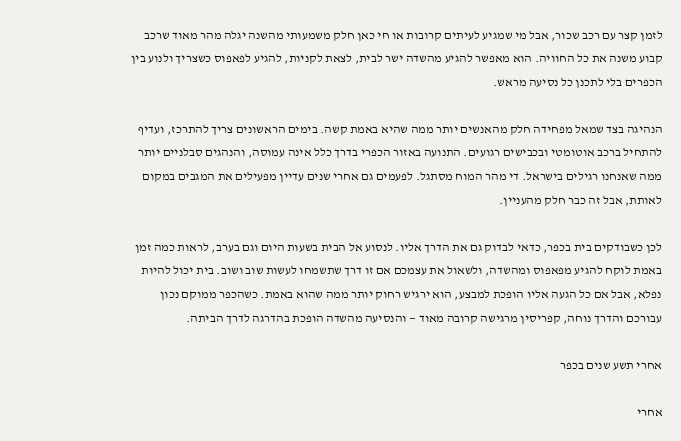לזמן קצר עם רכב שכור, אבל מי שמגיע לעיתים קרובות או חי כאן חלק משמעותי מהשנה יגלה מהר מאוד שרכב קבוע משנה את כל החוויה. הוא מאפשר להגיע מהשדה ישר לבית, לצאת לקניות, להגיע לפאפוס כשצריך ולנוע בין הכפרים בלי לתכנן כל נסיעה מראש.

הנהיגה בצד שמאל מפחידה חלק מהאנשים יותר ממה שהיא באמת קשה. בימים הראשונים צריך להתרכז, ועדיף להתחיל ברכב אוטומטי ובכבישים רגועים. התנועה באזור הכפרי בדרך כלל אינה עמוסה, והנהגים סבלניים יותר ממה שאנחנו רגילים בישראל. די מהר המוח מסתגל. לפעמים גם אחרי שנים עדיין מפעילים את המגבים במקום לאותת, אבל זה כבר חלק מהעניין.

לכן כשבודקים בית בכפר, כדאי לבדוק גם את הדרך אליו. לנסוע אל הבית בשעות היום וגם בערב, לראות כמה זמן באמת לוקח להגיע מפאפוס ומהשדה, ולשאול את עצמכם אם זו דרך שתשמחו לעשות שוב ושוב. בית יכול להיות נפלא, אבל אם כל הגעה אליו הופכת למבצע, הוא ירגיש רחוק יותר ממה שהוא באמת. כשהכפר ממוקם נכון עבורכם והדרך נוחה, קפריסין מרגישה קרובה מאוד — והנסיעה מהשדה הופכת בהדרגה לדרך הביתה.

אחרי תשע שנים בכפר

אחרי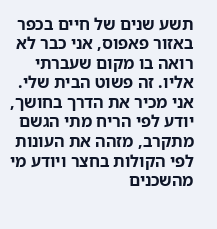תשע שנים של חיים בכפר באזור פאפוס, אני כבר לא רואה בו מקום שעברתי אליו. זה פשוט הבית שלי. אני מכיר את הדרך בחושך, יודע לפי הריח מתי הגשם מתקרב, מזהה את העונות לפי הקולות בחצר ויודע מי מהשכנים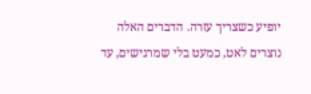יופיע כשצריך עזרה. הדברים האלה נוצרים לאט, כמעט בלי שמרגישים, עד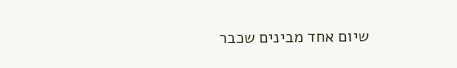שיום אחד מבינים שכבר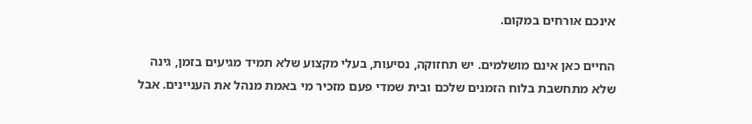אינכם אורחים במקום.

החיים כאן אינם מושלמים. יש תחזוקה, נסיעות, בעלי מקצוע שלא תמיד מגיעים בזמן, גינה שלא מתחשבת בלוח הזמנים שלכם ובית שמדי פעם מזכיר מי באמת מנהל את העניינים. אבל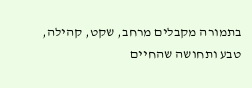בתמורה מקבלים מרחב, שקט, קהילה, טבע ותחושה שהחיים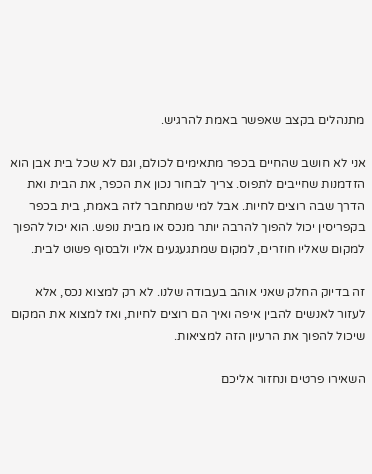מתנהלים בקצב שאפשר באמת להרגיש.

אני לא חושב שהחיים בכפר מתאימים לכולם, וגם לא שכל בית אבן הוא הזדמנות שחייבים לתפוס. צריך לבחור נכון את הכפר, את הבית ואת הדרך שבה רוצים לחיות. אבל למי שמתחבר לזה באמת, בית בכפר בקפריסין יכול להפוך להרבה יותר מנכס או מבית נופש. הוא יכול להפוך למקום שאליו חוזרים, למקום שמתגעגעים אליו ולבסוף פשוט לבית.

זה בדיוק החלק שאני אוהב בעבודה שלנו. לא רק למצוא נכס, אלא לעזור לאנשים להבין איפה ואיך הם רוצים לחיות, ואז למצוא את המקום שיכול להפוך את הרעיון הזה למציאות.

השאירו פרטים ונחזור אליכם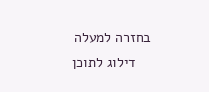בחזרה למעלה
    דילוג לתוכן